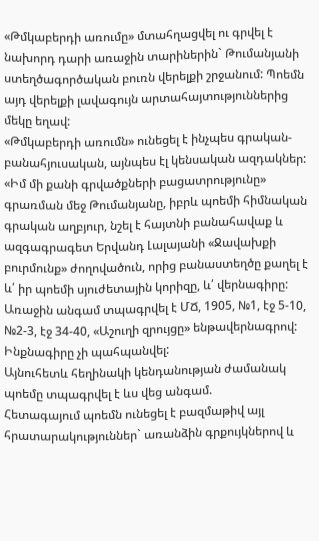«Թմկաբերդի առումը» մտահղացվել ու գրվել է նախորդ դարի առաջին տարիներին` Թումանյանի ստեղծագործական բուռն վերելքի շրջանում: Պոեմն այդ վերելքի լավագույն արտահայտություններից մեկը եղավ:
«Թմկաբերդի առումն» ունեցել է ինչպես գրական-բանահյուսական, այնպես էլ կենսական ազդակներ: «Իմ մի քանի գրվածքների բացատրությունը» գրառման մեջ Թումանյանը, իբրև պոեմի հիմնական գրական աղբյուր, նշել է հայտնի բանահավաք և ազգագրագետ Երվանդ Լալայանի «Ջավախքի բուրմունք» ժողովածուն, որից բանաստեղծը քաղել է և՛ իր պոեմի սյուժետային կորիզը, և՛ վերնագիրը:
Առաջին անգամ տպագրվել է ՄՃ, 1905, №1, էջ 5-10, №2-3, էջ 34-40, «Աշուղի զրույցը» ենթավերնագրով: Ինքնագիրը չի պահպանվել:
Այնուհետև հեղինակի կենդանության ժամանակ պոեմը տպագրվել է ևս վեց անգամ.
Հետագայում պոեմն ունեցել է բազմաթիվ այլ հրատարակություններ` առանձին գրքույկներով և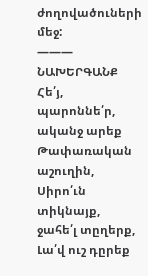ժողովածուների մեջ:
———
ՆԱԽԵՐԳԱՆՔ
Հե՛յ, պարոննե՛ր, ականջ արեք
Թափառական աշուղին,
Սիրո՛ւն տիկնայք, ջահե՛լ տըղերք,
Լա՛վ ուշ դըրեք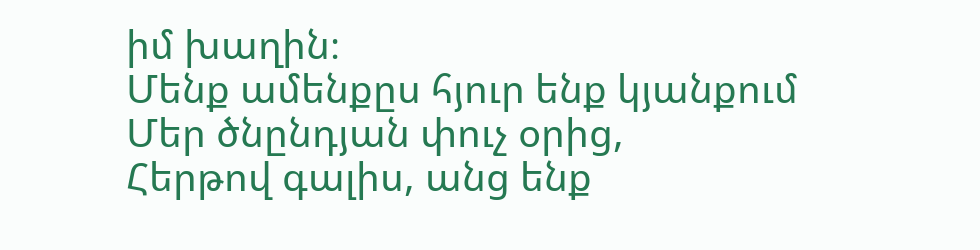իմ խաղին։
Մենք ամենքըս հյուր ենք կյանքում
Մեր ծնընդյան փուչ օրից,
Հերթով գալիս, անց ենք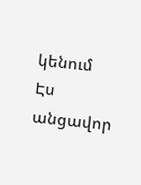կենում
Էս անցավոր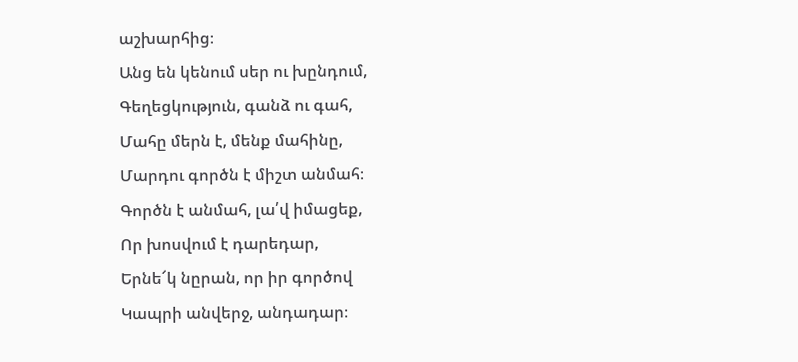աշխարհից։
Անց են կենում սեր ու խընդում,
Գեղեցկություն, գանձ ու գահ,
Մահը մերն է, մենք մահինը,
Մարդու գործն է միշտ անմահ։
Գործն է անմահ, լա՛վ իմացեք,
Որ խոսվում է դարեդար,
Երնե՜կ նըրան, որ իր գործով
Կապրի անվերջ, անդադար։